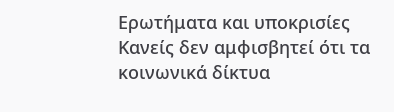Ερωτήματα και υποκρισίες
Κανείς δεν αμφισβητεί ότι τα κοινωνικά δίκτυα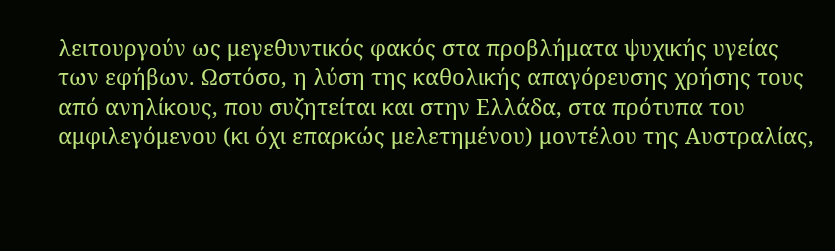λειτουργούν ως μεγεθυντικός φακός στα προβλήματα ψυχικής υγείας των εφήβων. Ωστόσο, η λύση της καθολικής απαγόρευσης χρήσης τους από ανηλίκους, που συζητείται και στην Ελλάδα, στα πρότυπα του αμφιλεγόμενου (κι όχι επαρκώς μελετημένου) μοντέλου της Αυστραλίας,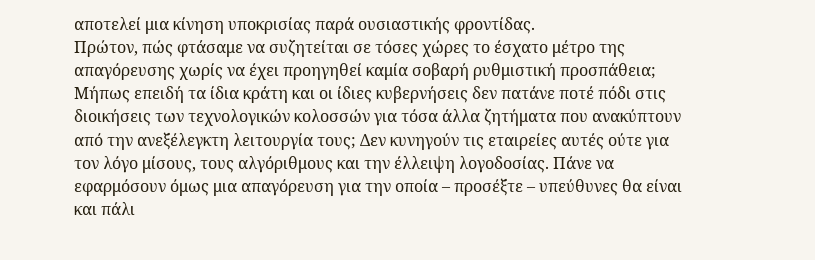αποτελεί μια κίνηση υποκρισίας παρά ουσιαστικής φροντίδας.
Πρώτον, πώς φτάσαμε να συζητείται σε τόσες χώρες το έσχατο μέτρο της απαγόρευσης χωρίς να έχει προηγηθεί καμία σοβαρή ρυθμιστική προσπάθεια; Μήπως επειδή τα ίδια κράτη και οι ίδιες κυβερνήσεις δεν πατάνε ποτέ πόδι στις διοικήσεις των τεχνολογικών κολοσσών για τόσα άλλα ζητήματα που ανακύπτουν από την ανεξέλεγκτη λειτουργία τους; Δεν κυνηγούν τις εταιρείες αυτές ούτε για τον λόγο μίσους, τους αλγόριθμους και την έλλειψη λογοδοσίας. Πάνε να εφαρμόσουν όμως μια απαγόρευση για την οποία – προσέξτε – υπεύθυνες θα είναι και πάλι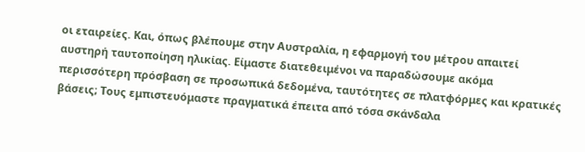οι εταιρείες. Και, όπως βλέπουμε στην Αυστραλία, η εφαρμογή του μέτρου απαιτεί αυστηρή ταυτοποίηση ηλικίας. Είμαστε διατεθειμένοι να παραδώσουμε ακόμα περισσότερη πρόσβαση σε προσωπικά δεδομένα, ταυτότητες σε πλατφόρμες και κρατικές βάσεις; Τους εμπιστευόμαστε πραγματικά έπειτα από τόσα σκάνδαλα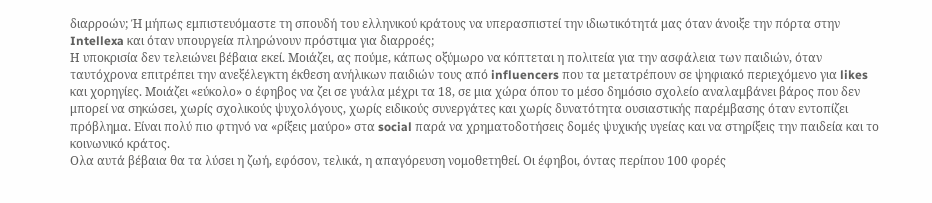διαρροών; Ή μήπως εμπιστευόμαστε τη σπουδή του ελληνικού κράτους να υπερασπιστεί την ιδιωτικότητά μας όταν άνοιξε την πόρτα στην Intellexa και όταν υπουργεία πληρώνουν πρόστιμα για διαρροές;
Η υποκρισία δεν τελειώνει βέβαια εκεί. Μοιάζει, ας πούμε, κάπως οξύμωρο να κόπτεται η πολιτεία για την ασφάλεια των παιδιών, όταν ταυτόχρονα επιτρέπει την ανεξέλεγκτη έκθεση ανήλικων παιδιών τους από influencers που τα μετατρέπουν σε ψηφιακό περιεχόμενο για likes και χορηγίες. Μοιάζει «εύκολο» ο έφηβος να ζει σε γυάλα μέχρι τα 18, σε μια χώρα όπου το μέσο δημόσιο σχολείο αναλαμβάνει βάρος που δεν μπορεί να σηκώσει, χωρίς σχολικούς ψυχολόγους, χωρίς ειδικούς συνεργάτες και χωρίς δυνατότητα ουσιαστικής παρέμβασης όταν εντοπίζει πρόβλημα. Είναι πολύ πιο φτηνό να «ρίξεις μαύρο» στα social παρά να χρηματοδοτήσεις δομές ψυχικής υγείας και να στηρίξεις την παιδεία και το κοινωνικό κράτος.
Ολα αυτά βέβαια θα τα λύσει η ζωή, εφόσον, τελικά, η απαγόρευση νομοθετηθεί. Οι έφηβοι, όντας περίπου 100 φορές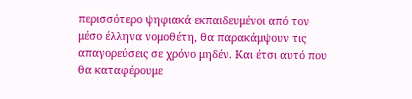περισσότερο ψηφιακά εκπαιδευμένοι από τον μέσο έλληνα νομοθέτη, θα παρακάμψουν τις απαγορεύσεις σε χρόνο μηδέν. Και έτσι αυτό που θα καταφέρουμε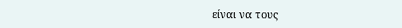είναι να τους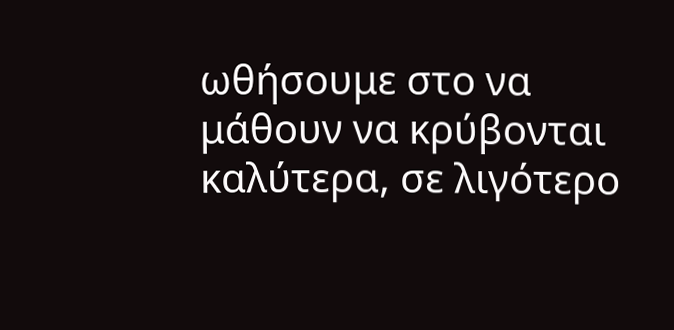ωθήσουμε στο να μάθουν να κρύβονται καλύτερα, σε λιγότερο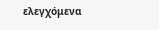ελεγχόμενα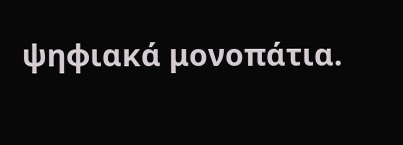ψηφιακά μονοπάτια.